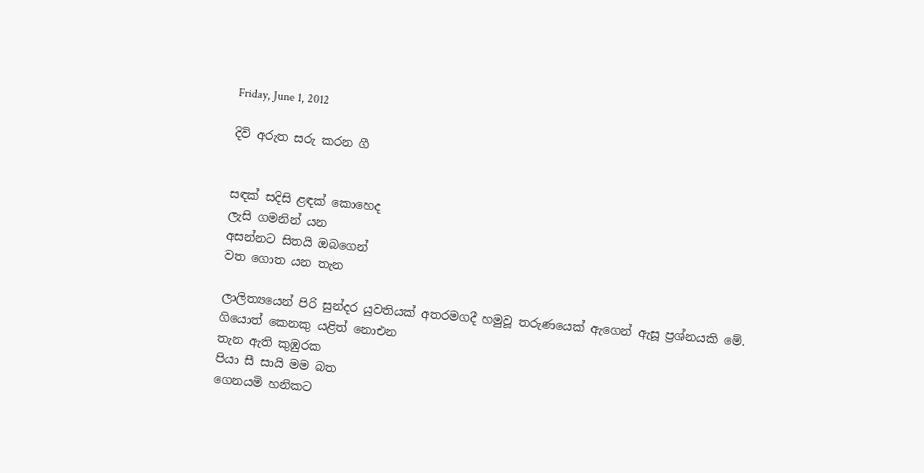Friday, June 1, 2012

දිවි අරුත සරු කරන ගී


සඳක් සදිසි ළඳක් කොහෙද
ලැසි ගමනින් යන
අසන්නට සිතයි ඔබගෙන්
වත ගොත යන තැන

ලාලිත්‍යයෙන් පිරි සුන්දර යුවතියක් අතරමගදී හමුවූ තරුණයෙක් ඇගෙන් ඇසූ ප්‍රශ්නයකි මේ.
ගියොත් කෙනකු යළිත් නොඑන
තැන ඇති කුඹුරක
පියා සී සායි මම බත
ගෙනයමි හනිකට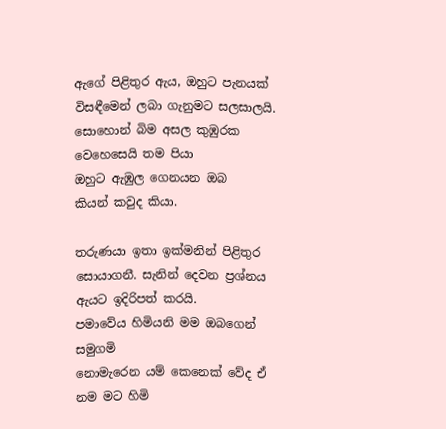ඇගේ පිළිතුර ඇය, ඔහුට පැනයක් විසඳීමෙන් ලබා ගැනුමට සලසාලයි.
සොහොන් බිම අසල කුඹුරක
වෙහෙසෙයි තම පියා
ඔහුට ඇඹුල ගෙනයන ඔබ
කියන් කවුද කියා.

තරුණයා ඉතා ඉක්මනින් පිළිතුර සොයාගනී. සැනින් දෙවන ප්‍රශ්නය ඇයට ඉදිරිපත් කරයි.
පමාවේය හිමියනි මම ඔබගෙන් සමුගමි
නොමැරෙන යම් කෙනෙක් වේද ඒ නම මට හිමි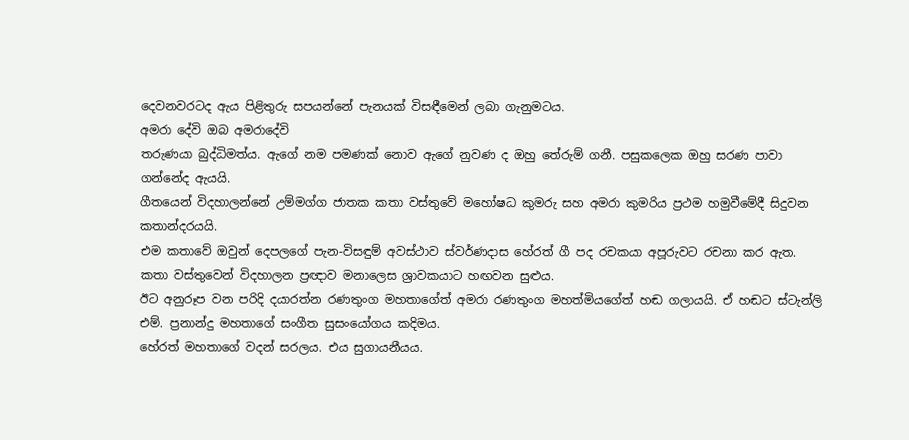දෙවනවරටද ඇය පිළිතුරු සපයන්නේ පැනයක් විසඳීමෙන් ලබා ගැනුමටය.
අමරා දේවි ඔබ අමරාදේවි
තරුණයා බුද්ධිමත්ය. ඇගේ නම පමණක් නොව ඇගේ නුවණ ද ඔහු තේරුම් ගනී. පසුකලෙක ඔහු සරණ පාවා ගන්නේද ඇයයි.
ගීතයෙන් විදහාලන්නේ උම්මග්ග ජාතක කතා වස්තුවේ මහෝෂධ කුමරු සහ අමරා කුමරිය ප්‍රථම හමුවීමේදී සිදුවන කතාන්දරයයි.
එම කතාවේ ඔවුන් දෙපලගේ පැන-විසඳුම් අවස්ථාව ස්වර්ණදාස හේරත් ගී පද රචකයා අපූරුවට රචනා කර ඇත. කතා වස්තුවෙන් විදහාලන ප්‍රඥාව මනාලෙස ශ්‍රාවකයාට හඟවන සුළුය.
ඊට අනුරූප වන පරිදි දයාරත්න රණතුංග මහතාගේත් අමරා රණතුංග මහත්මියගේත් හඬ ගලායයි. ඒ හඬට ස්ටැන්ලි එම්. ප්‍රනාන්දු මහතාගේ සංගීත සුසංයෝගය කදිමය.
හේරත් මහතාගේ වදන් සරලය. එය සුගායනීයය.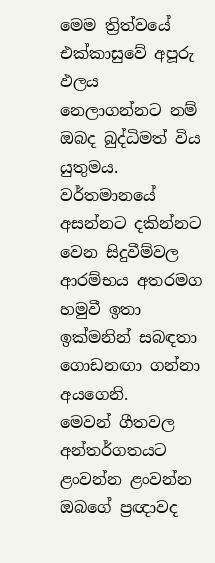මෙම ත්‍රිත්වයේ එක්කාසුවේ අපූරු ඵලය නෙලාගන්නට නම් ඔබද බුද්ධිමත් විය යුතුමය.
වර්තමානයේ අසන්නට දකින්නට වෙන සිදුවීම්වල ආරම්භය අතරමග හමුවී ඉතා ඉක්මනින් සබඳතා ගොඩනඟා ගන්නා අයගෙනි.
මෙවන් ගීතවල අන්තර්ගතයට ළංවන්න ළංවන්න ඔබගේ ප්‍රඥාවද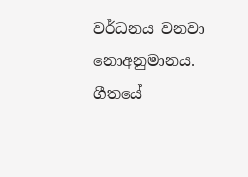වර්ධනය වනවා නොඅනුමානය. ගීතයේ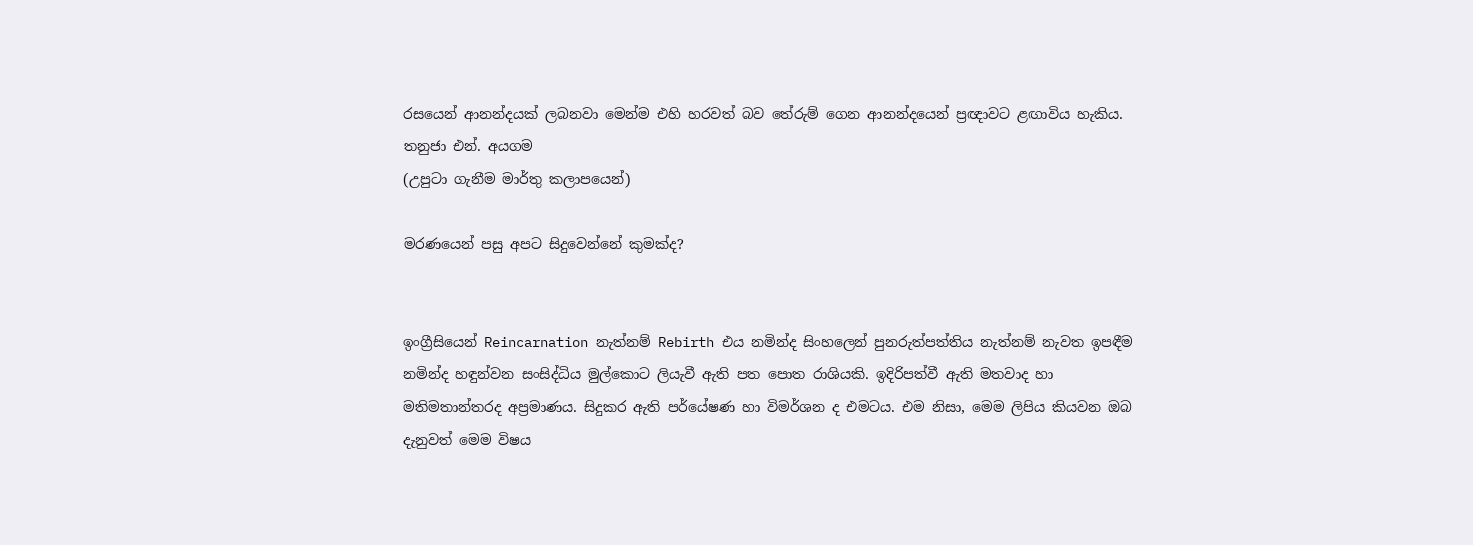රසයෙන් ආනන්දයක් ලබනවා මෙන්ම එහි හරවත් බව තේරුම් ගෙන ආනන්දයෙන් ප්‍රඥාවට ළඟාවිය හැකිය.
තනුජා එන්. අයගම
(උපුටා ගැනීම මාර්තු කලාපයෙන්)

මරණයෙන් පසු අපට සිදුවෙන්නේ කුමක්ද?


ඉංග්‍රීසියෙන් Reincarnation නැත්නම් Rebirth එය නමින්ද සිංහලෙන් පුනරුත්පත්තිය නැත්නම් නැවත ඉපඳීම නමින්ද හඳුන්වන සංසිද්ධිය මුල්කොට ලියැවී ඇති පත පොත රාශියකි. ඉදිරිපත්වී ඇති මතවාද හා මතිමතාන්තරද අප්‍රමාණය. සිදුකර ඇති පර්යේෂණ හා විමර්ශන ද එමටය. එම නිසා, මෙම ලිපිය කියවන ඔබ දැනුවත් මෙම විෂය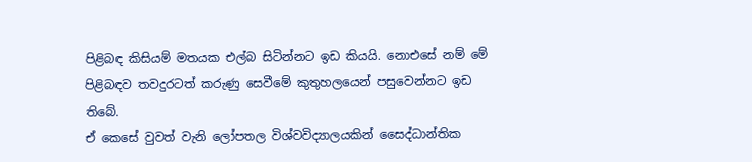පිළිබඳ කිසියම් මතයක එල්බ සිටින්නට ඉඩ කියයි. නොඑසේ නම් මේ පිළිබඳව තවදුරටත් කරුණු සෙවීමේ කුතුහලයෙන් පසුවෙන්නට ඉඩ තිබේ.
ඒ කෙසේ වුවත් වැනි ලෝපතල විශ්වවිද්‍යාලයකින් ‍සෛද්ධාන්තික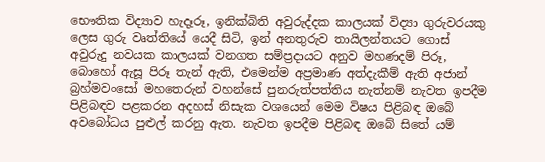භෞතික විද්‍යාව හැදෑරූ, ඉනික්බිති අවුරුද්දක කාලයක් විද්‍යා ගුරුවරයකු ලෙස ගුරු වෘත්තියේ යෙදී සිටි, ඉන් අනතුරුව තායිලන්තයට ගොස් අවුරුදු නවයක කාලයක් වනගත සම්ප්‍රදායට අනුව මහණදම් පිරූ, බොහෝ ඇසූ පිරූ තැන් ඇති, එමෙන්ම අප්‍රමාණ අත්දැකීම් ඇති අජාන් බ්‍රහ්මවංසෝ මහතෙරුන් වහන්සේ පුනරුත්පත්තිය නැත්නම් නැවත ඉපදීම පිළිබඳව පළකරන අදහස් නිසැක වශයෙන් මෙම විෂය පිළිබඳ ඔබේ අවබෝධය පුළුල් කරනු ඇත. නැවත ඉපදීම පිළිබඳ ඔබේ සිතේ යම්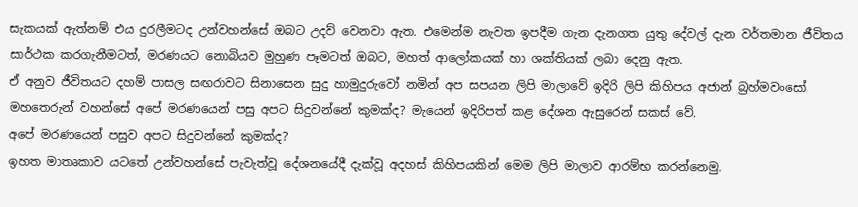සැකයක් ඇත්නම් එය දුරලීමටද උන්වහන්සේ ඔබට උදව් වෙනවා ඇත. එමෙන්ම නැවත ඉපදීම ගැන දැනගත යුතු දේවල් දැන වර්තමාන ජීවිතය සාර්ථක කරගැනීමටත්, මරණයට නොබියව මුහුණ පෑමටත් ඔබට, මහත් ආලෝකයක් හා ශක්තියක් ලබා දෙනු ඇත.
ඒ අනුව ජීවිතයට දහම් පාසල සඟරාවට සිනාසෙන සුදු හාමුදුරුවෝ නමින් අප සපයන ලිපි මාලාවේ ඉදිරි ලිපි කිහිපය අජාන් බ්‍රහ්මවංසෝ මහතෙරුන් වහන්සේ අපේ මරණයෙන් පසු අපට සිදුවන්නේ කුමක්ද? මැයෙන් ඉදිරිපත් කළ දේශන ඇසුරෙන් සකස් වේ.
අපේ මරණයෙන් පසුව අපට සිදුවන්නේ කුමක්ද?
ඉහත මාතෘකාව යටතේ උන්වහන්සේ පැවැත්වූ දේශනයේදී දැක්වූ අදහස් කිහිපයකින් මෙම ලිපි මාලාව ආරම්භ කරන්නෙමු.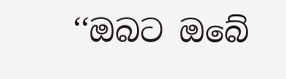‘‘ඔබට ඔබේ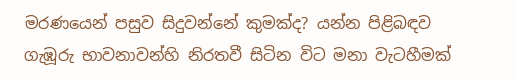මරණයෙන් පසුව සිදුවන්නේ කුමක්ද? යන්න පිළිබඳව ගැඹූරු භාවනාවන්හි නිරතවී සිටින විට මනා වැටහීමක්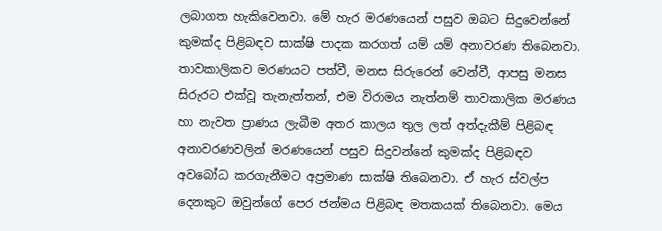ලබාගත හැකිවෙනවා. මේ හැර මරණයෙන් පසුව ඔබට සිදුවෙන්නේ කුමක්ද පිළිබඳව සාක්ෂි පාදක කරගත් යම් යම් අනාවරණ තිබෙනවා. තාවකාලිකව මරණයට පත්වී, මනස සිරුරෙන් වෙන්වී, ආපසු මනස සිරුරට එක්වූ තැනැත්තන්, එම විරාමය නැත්නම් තාවකාලික මරණය හා නැවත ප්‍රාණය ලැබීම අතර කාලය තුල ලත් අත්දැකීම් පිළිබඳ අනාවරණවලින් මරණයෙන් පසුව සිදුවන්නේ කුමක්ද පිළිබඳව අවබෝධ කරගැනීමට අප්‍රමාණ සාක්ෂි තිබෙනවා. ඒ හැර ස්වල්ප දෙනකුට ඔවුන්ගේ පෙර ජන්මය පිළිබඳ මතකයක් තිබෙනවා. මෙය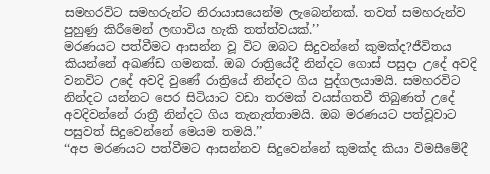සමහරවිට සමහරුන්ට නිරායාසයෙන්ම ලැබෙන්නක්. තවත් සමහරුන්ව පුහුණු කිරීමෙන් ලඟාවිය හැකි තත්ත්වයක්.’’
මරණයට පත්වීමට ආසන්න වූ විට ඔබට සිදුවන්නේ කුමක්ද?ජීවිතය කියන්නේ අඛණ්ඩ ගමනක්. ඔබ රාත්‍රියේදී නින්දට ගොස් පසුදා උදේ අවදි වනවිට උදේ අවදි වුණේ රාත්‍රියේ නින්දට ගිය පුද්ගලයාමයි. සමහරවිට නින්දට යන්නට පෙර සිටියාට වඩා තරමක් වයස්ගතවී තිබුණත් උදේ අවදිවන්නේ රාත්‍රී නින්දට ගිය තැනැත්තාමයි. ඔබ මරණයට පත්වූවාට පසුවත් සිදුවෙන්නේ මෙයම තමයි.’’
‘‘අප මරණයට පත්වීමට ආසන්නව සිදුවෙන්නේ කුමක්ද කියා විමසීමේදී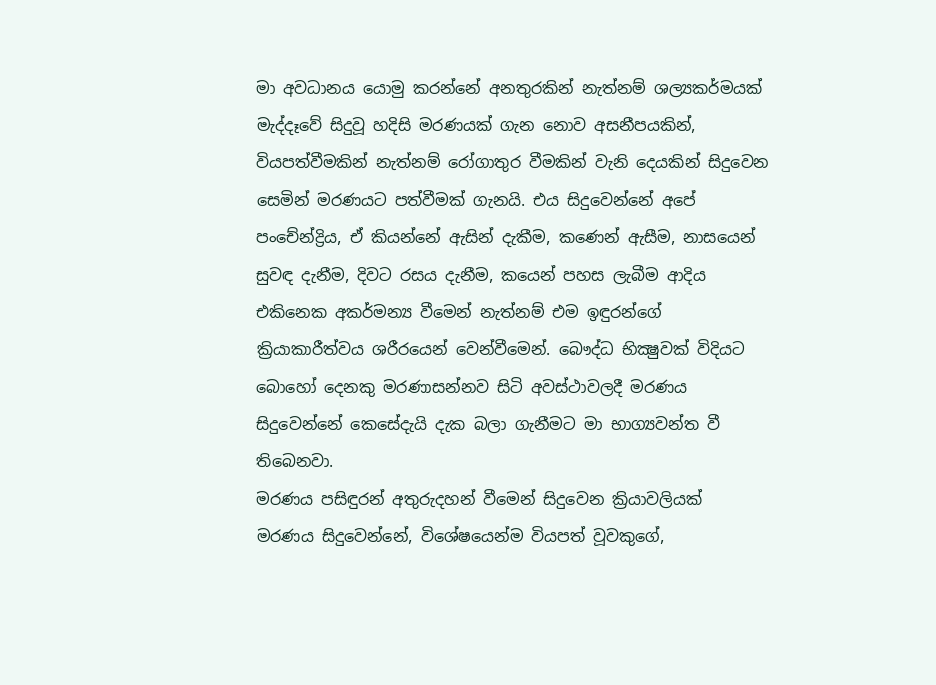මා අවධානය යොමු කරන්නේ අනතුරකින් නැත්නම් ශල්‍යකර්මයක් මැද්දෑවේ සිදුවූ හදිසි මරණයක් ගැන නොව අසනීපයකින්, වියපත්වීමකින් නැත්නම් රෝගාතුර වීමකින් වැනි දෙයකින් සිදුවෙන සෙමින් මරණයට පත්වීමක් ගැනයි. එය සිදුවෙන්නේ අපේ පංචේන්ද්‍රිය, ඒ කියන්නේ ඇසින් දැකීම, කණෙන් ඇසීම, නාසයෙන් සුවඳ දැනීම, දිවට රසය දැනීම, කයෙන් පහස ලැබීම ආදිය එකිනෙක අකර්මන්‍ය වීමෙන් නැත්නම් එම ඉඳුරන්ගේ ක්‍රියාකාරීත්වය ශරීරයෙන් වෙන්වීමෙන්. බෞද්ධ භික්‍ෂුවක් විදියට බොහෝ දෙනකු මරණාසන්නව සිටි අවස්ථාවලදී මරණය සිදුවෙන්නේ කෙසේදැයි දැක බලා ගැනීමට මා භාග්‍යවන්ත වී තිබෙනවා.
මරණය පසිඳුරන් අතුරුදහන් වීමෙන් සිදුවෙන ක්‍රියාවලියක්
මරණය සිදුවෙන්නේ, විශේෂයෙන්ම වියපත් වූවකුගේ,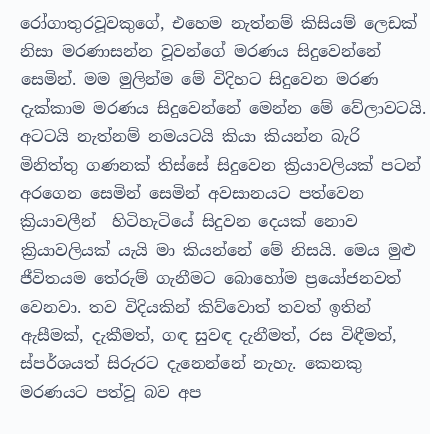රෝගාතුරවූවකුගේ, එහෙම නැත්නම් කිසියම් ලෙඩක් නිසා මරණාසන්න වූවන්ගේ මරණය සිදුවෙන්නේ සෙමින්. මම මුලින්ම මේ විදිහට සිදුවෙන මරණ දැක්කාම මරණය සිදුවෙන්නේ මෙන්න මේ වේලාවටයි. අටටයි නැත්නම් නමයටයි කියා කියන්න බැරි මිනිත්තු ගණනක් තිස්සේ සිදුවෙන ක්‍රියාවලියක් පටන් අරගෙන සෙමින් සෙමින් අවසානයට පත්වෙන ක්‍රියාවලීන්  හිටිහැටියේ සිදුවන දෙයක් නොව ක්‍රියාවලියක් යැයි මා කියන්නේ මේ නිසයි. මෙය මුළු ජීවිතයම තේරුම් ගැනීමට බොහෝම ප්‍රයෝජනවත් වෙනවා. තව විදියකින් කිව්වොත් තවත් ඉතින් ඇසීමක්, දැකීමත්, ගඳ සුවඳ දැනීමත්, රස විඳීමත්, ස්පර්ශයත් සිරුරට දැනෙන්නේ නැහැ. කෙනකු මරණයට පත්වූ බව අප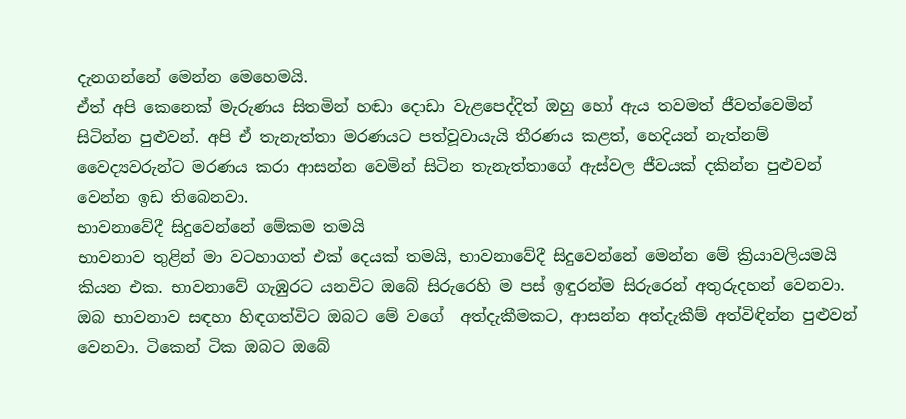දැනගන්නේ මෙන්න මෙහෙමයි.
ඒත් අපි කෙනෙක් මැරුණය සිතමින් හඬා දොඩා වැළපෙද්දිත් ඔහු හෝ ඇය තවමත් ජීවත්වෙමින් සිටින්න පුළුවන්. අපි ඒ තැනැත්තා මරණයට පත්වූවායැයි තීරණය කළත්, හෙදියන් නැත්නම් වෛද්‍යවරුන්ට මරණය කරා ආසන්න වෙමින් සිටින තැනැත්තාගේ ඇස්වල ජීවයක් දකින්න පුළුවන් වෙන්න ඉඩ තිබෙනවා.
භාවනාවේදී සිදුවෙන්නේ මේකම තමයි
භාවනාව තුළින් මා වටහාගත් එක් දෙයක් තමයි, භාවනාවේදී සිදුවෙන්නේ මෙන්න මේ ක්‍රියාවලියමයි කියන එක. භාවනාවේ ගැඹුරට යනවිට ඔබේ සිරුරෙහි ම පස් ඉඳුරන්ම සිරුරෙන් අතුරුදහන් වෙනවා. ඔබ භාවනාව සඳහා හිඳගත්විට ඔබට මේ වගේ  අත්දැකීමකට, ආසන්න අත්දැකීම් අත්විඳින්න පුළුවන් වෙනවා. ටිකෙන් ටික ඔබට ඔබේ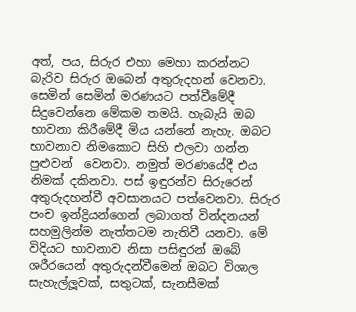අත්, පය, සිරුර එහා මෙහා කරන්නට බැරිව සිරුර ඔබෙන් අතුරුදහන් වෙනවා. සෙමින් සෙමින් මරණයට පත්වීමේදී සිදුවෙන්නෙ මේකම තමයි. හැබැයි ඔබ භාවනා කිරීමේදී මිය යන්නේ නැහැ. ඔබට භාවනාව නිමකොට සිහි එලවා ගන්න පුළුවන්  වෙනවා. නමුත් මරණයේදී එය නිමක් දකිනවා. පස් ඉඳුරන්ව සිරුරෙන් අතුරුදහන්වී අවසානයට පත්වෙනවා. සිරුර පංච ඉන්ද්‍රියන්ගෙන් ලබාගත් වින්දනයන් සහමුලින්ම නැත්තටම නැතිවී යනවා. මේ විදියට භාවනාව නිසා පසිඳුරන් ඔබේ ශරීරයෙන් අතුරුදන්වීමෙන් ඔබට විශාල සැහැල්ලූවක්, සතුටක්, සැනසීමක්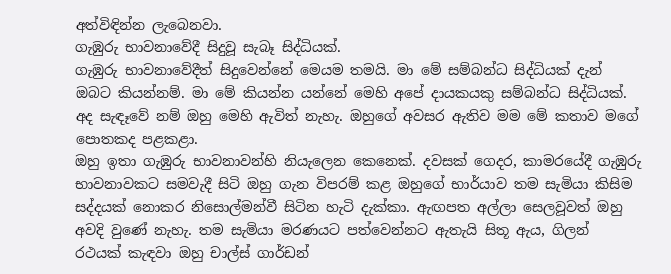අත්විඳින්න ලැබෙනවා.
ගැඹුරු භාවනාවේදී සිදුවූ සැබෑ සිද්ධියක්.
ගැඹුරු භාවනාවේදීත් සිදුවෙන්නේ මෙයම තමයි. මා මේ සම්බන්ධ සිද්ධියක් දැන් ඔබට කියන්නම්. මා මේ කියන්න යන්නේ මෙහි අපේ දායකයකු සම්බන්ධ සිද්ධියක්. අද සැඳෑවේ නම් ඔහු මෙහි ඇවිත් නැහැ. ඔහුගේ අවසර ඇතිව මම මේ කතාව මගේ පොතකද පළකළා.
ඔහු ඉතා ගැඹුරු භාවනාවන්හි නියැලෙන කෙනෙක්. දවසක් ගෙදර, කාමරයේදී ගැඹුරු භාවනාවකට සමවැදී සිටි ඔහු ගැන විපරම් කළ ඔහුගේ භාර්යාව තම සැමියා කිසිම සද්දයක් නොකර නිසොල්මන්වී සිටින හැටි දැක්කා. ඇඟපත අල්ලා සෙලවූවත් ඔහු අවදි වුණේ නැහැ. තම සැමියා මරණයට පත්වෙන්නට ඇතැයි සිතූ ඇය, ගිලන් රථයක් කැඳවා ඔහු චාල්ස් ගාර්ඩන්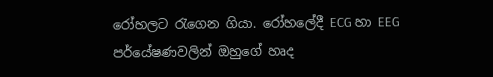රෝහලට රැගෙන ගියා. රෝහලේදී ECG හා EEG  පර්යේෂණවලින් ඔහුගේ හෘද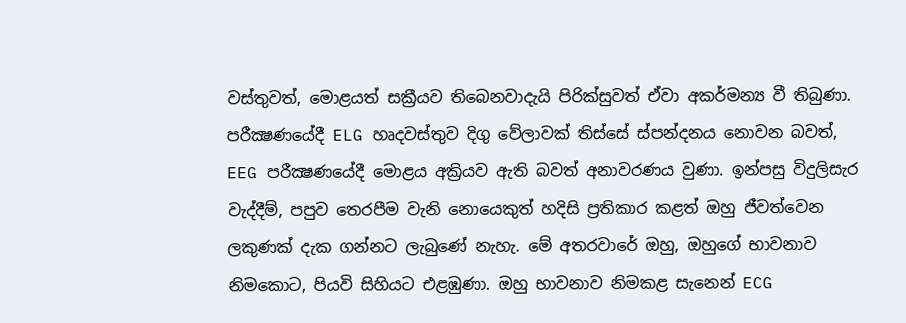වස්තුවත්, මොළයත් සක්‍රීයව තිබෙනවාදැයි පිරික්සුවත් ඒවා අකර්මන්‍ය වී තිබුණා. පරීක්‍ෂණයේදී ELG හෘදවස්තුව දිගු වේලාවක් තිස්සේ ස්පන්දනය නොවන බවත්, EEG පරීක්‍ෂණයේදී මොළය අක්‍රියව ඇති බවත් අනාවරණය වුණා. ඉන්පසු විදුලිසැර වැද්දීම්, පපුව තෙරපීම වැනි නොයෙකුත් හදිසි ප්‍රතිකාර කළත් ඔහු ජීවත්වෙන ලකුණක් දැක ගන්නට ලැබුණේ නැහැ. මේ අතරවාරේ ඔහු, ඔහුගේ භාවනාව නිමකොට, පියවි සිහියට එළඹුණා. ඔහු භාවනාව නිමකළ සැනෙන් ECG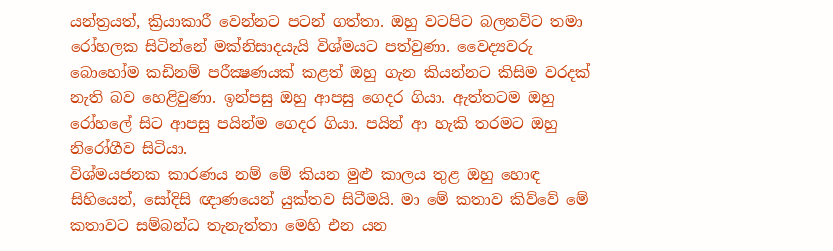යන්ත්‍රයත්, ක්‍රියාකාරී වෙන්නට පටන් ගත්තා. ඔහු වටපිට බලනවිට තමා රෝහලක සිටින්නේ මක්නිසාදයැයි විශ්මයට පත්වුණා. වෛද්‍යවරු බොහෝම කඩිනම් පරීක්‍ෂණයක් කළත් ඔහු ගැන කියන්නට කිසිම වරදක් නැති බව හෙළිවුණා. ඉන්පසු ඔහු ආපසු ගෙදර ගියා. ඇත්තටම ඔහු රෝහලේ සිට ආපසු පයින්ම ගෙදර ගියා. පයින් ආ හැකි තරමට ඔහු නිරෝගීව සිටියා.
විශ්මයජනක කාරණය නම් මේ කියන මුළු කාලය තුළ ඔහු හොඳ සිහියෙන්, සෝදිසි ඥාණයෙන් යුක්තව සිටීමයි. මා මේ කතාව කිව්වේ මේ කතාවට සම්බන්ධ තැනැත්තා මෙහි එන යන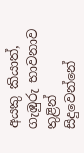අයකු කියාත්, ගැඹුරු භාවනාව තුළින් සිදුවෙන්නේ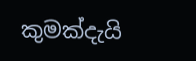කුමක්දැයි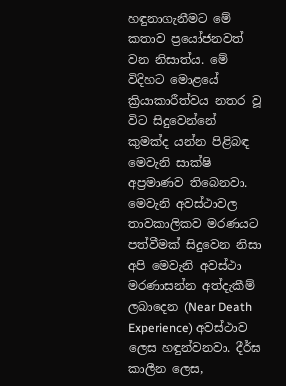හඳුනාගැනීමට මේ කතාව ප්‍රයෝජනවත් වන නිසාත්ය. මේ විදිහට මොළයේ ක්‍රියාකාරීත්වය නතර වූ විට සිදුවෙන්නේ කුමක්ද යන්න පිළිබඳ මෙවැනි සාක්ෂි අප්‍රමාණව තිබෙනවා. මෙවැනි අවස්ථාවල තාවකාලිකව මරණයට පත්වීමක් සිදුවෙන නිසා අපි මෙවැනි අවස්ථා මරණාසන්න අත්දැකීම් ලබාදෙන (Near Death Experience) අවස්ථාව ලෙස හඳුන්වනවා. දීර්ඝ කාලීන ලෙස,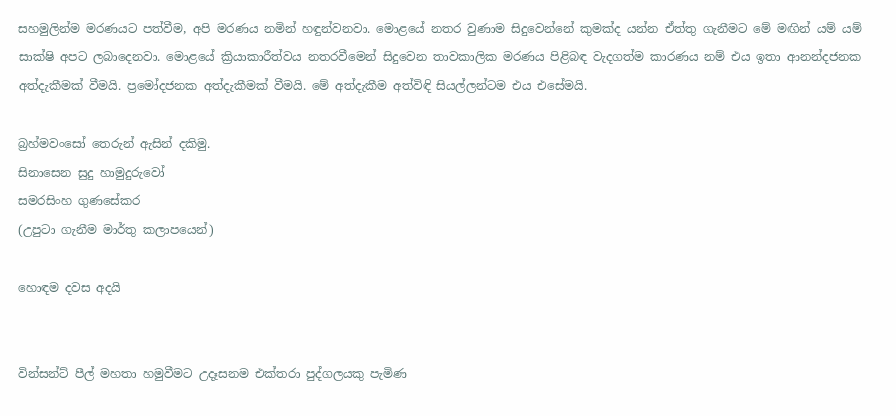සහමුලින්ම මරණයට පත්වීම, අපි මරණය නමින් හඳුන්වනවා. මොළයේ නතර වුණාම සිදුවෙන්නේ කුමක්ද යන්න ඒත්තු ගැනීමට මේ මඟින් යම් යම් සාක්ෂි අපට ලබාදෙනවා. මොළයේ ක්‍රියාකාරීත්වය නතරවීමෙන් සිදුවෙන තාවකාලික මරණය පිළිබඳ වැදගත්ම කාරණය නම් එය ඉතා ආනන්දජනක අත්දැකීමක් වීමයි. ප්‍රමෝදජනක අත්දැකීමක් වීමයි. මේ අත්දැකීම අත්විඳි සියල්ලන්ටම එය එසේමයි.

බ්‍රහ්මවංසෝ තෙරුන් ඇසින් දකිමු.
සිනාසෙන සුදු හාමුදුරුවෝ
සමරසිංහ ගුණසේකර
(උපුටා ගැනීම මාර්තු කලාපයෙන්)

හොඳම දවස අදයි


වින්සන්ට් පීල් මහතා හමුවීමට උදෑසනම එක්තරා පුද්ගලයකු පැමිණ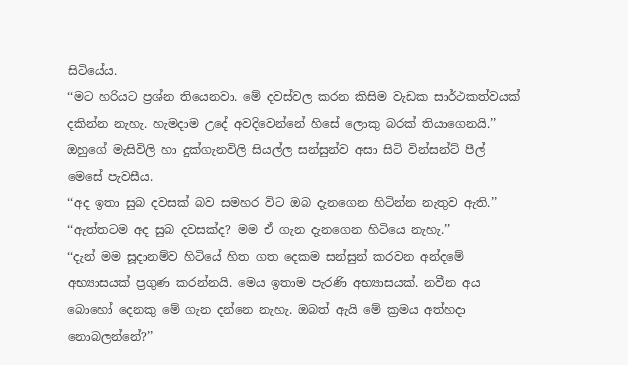සිටියේය.
‘‘මට හරියට ප්‍රශ්න තියෙනවා. මේ දවස්වල කරන කිසිම වැඩක සාර්ථකත්වයක් දකින්න නැහැ. හැමදාම උදේ අවදිවෙන්නේ හිසේ ලොකු බරක් තියාගෙනයි.’’
ඔහුගේ මැසිවිලි හා දුක්ගැනවිලි සියල්ල සන්සුන්ව අසා සිටි වින්සන්ට් පීල් මෙසේ පැවසීය.
‘‘අද ඉතා සුබ දවසක් බව සමහර විට ඔබ දැනගෙන හිටින්න නැතුව ඇති.’’
‘‘ඇත්තටම අද සුබ දවසක්ද? මම ඒ ගැන දැනගෙන හිටියෙ නැහැ.’’
‘‘දැන් මම සූදානම්ව හිටියේ හිත ගත දෙකම සන්සුන් කරවන අන්දමේ අභ්‍යාසයක් ප්‍රගුණ කරන්නයි. මෙය ඉතාම පැරණි අභ්‍යාසයක්. නවීන අය බොහෝ දෙනකු මේ ගැන දන්නෙ නැහැ. ඔබත් ඇයි මේ ක්‍රමය අත්හදා නොබලන්නේ?’’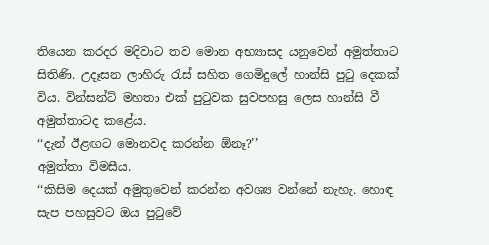තියෙන කරදර මදිවාට තව මොන අභ්‍යාසද යනුවෙන් අමුත්තාට සිතිණි. උදෑසන ලාහිරු රැස් සහිත ගෙමිදුලේ හාන්සි පුටු දෙකක් විය. වින්සන්ට් මහතා එක් පුටුවක සුවපහසු ලෙස හාන්සි වී අමුත්තාටද කළේය.
‘‘දැන් ඊළඟට මොනවද කරන්න ඕනෑ?’’
අමුත්තා විමසීය.
‘‘කිසිම දෙයක් අමුතුවෙන් කරන්න අවශ්‍ය වන්නේ නැහැ. හොඳ සැප පහසුවට ඔය පුටුවේ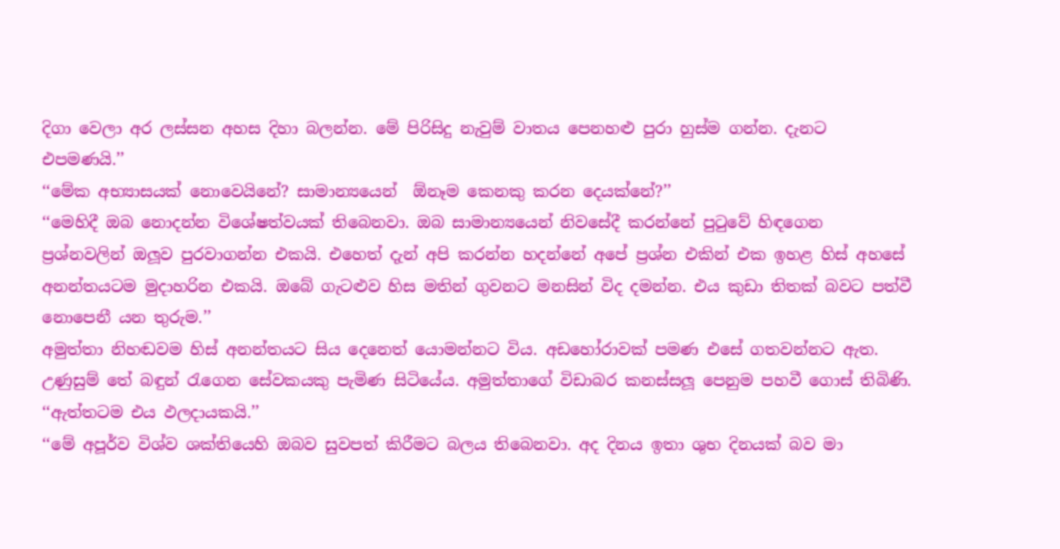දිගා වෙලා අර ලස්සන අහස දිහා බලන්න. මේ පිරිසිදු නැවුම් වාතය පෙනහළු පුරා හුස්ම ගන්න. දැනට එපමණයි.’’
‘‘මේක අභ්‍යාසයක් නොවෙයිනේ? සාමාන්‍යයෙන්  ඕනෑම කෙනකු කරන දෙයක්නේ?’’
‘‘මෙහිදී ඔබ නොදන්න විශේෂත්වයක් තිබෙනවා. ඔබ සාමාන්‍යයෙන් නිවසේදී කරන්නේ පුටුවේ හිඳගෙන ප්‍රශ්නවලින් ඔලූව පුරවාගන්න එකයි. එහෙත් දැන් අපි කරන්න හදන්නේ අපේ ප්‍රශ්න එකින් එක ඉහළ හිස් අහසේ අනන්තයටම මුදාහරින එකයි. ඔබේ ගැටළුව හිස මතින් ගුවනට මනසින් විද දමන්න. එය කුඩා තිතක් බවට පත්වී නොපෙනී යන තුරුම.’’
අමුත්තා නිහඬවම හිස් අනන්තයට සිය දෙනෙත් යොමන්නට විය. අඩහෝරාවක් පමණ එසේ ගතවන්නට ඇත. උණුසුම් තේ බඳුන් රැගෙන සේවකයකු පැමිණ සිටියේය. අමුත්තාගේ විඩාබර කනස්සලූ පෙනුම පහවී ගොස් තිබිණි.
‘‘ඇත්තටම එය ඵලදායකයි.’’
‘‘මේ අපූර්ව විශ්ව ශක්තියෙහි ඔබව සුවපත් කිරීමට බලය තිබෙනවා. අද දිනය ඉතා ශුභ දිනයක් බව මා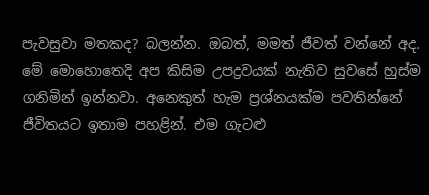පැවසුවා මතකද? බලන්න. ඔබත්, මමත් ජීවත් වන්නේ අද. මේ මොහොතෙදි අප කිසිම උපද්‍රවයක් නැතිව සුවසේ හුස්ම ගනිමින් ඉන්නවා. අනෙකුත් හැම ප්‍රශ්නයක්ම පවතින්නේ ජීවිතයට ඉතාම පහළින්. එම ගැටළු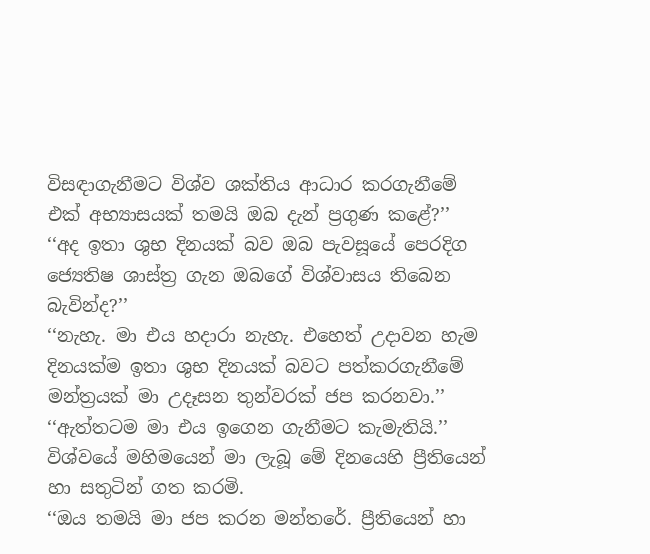විසඳාගැනීමට විශ්ව ශක්තිය ආධාර කරගැනීමේ එක් අභ්‍යාසයක් තමයි ඔබ දැන් ප්‍රගුණ කළේ?’’
‘‘අද ඉතා ශුභ දිනයක් බව ඔබ පැවසූයේ පෙරදිග ජ්‍යෙතිෂ ශාස්ත්‍ර ගැන ඔබගේ විශ්වාසය තිබෙන බැවින්ද?’’
‘‘නැහැ. මා එය හදාරා නැහැ. එහෙත් උදාවන හැම දිනයක්ම ඉතා ශුභ දිනයක් බවට පත්කරගැනීමේ මන්ත්‍රයක් මා උදෑසන තුන්වරක් ජප කරනවා.’’
‘‘ඇත්තටම මා එය ඉගෙන ගැනීමට කැමැතියි.’’
විශ්වයේ මහිමයෙන් මා ලැබූ මේ දිනයෙහි ප්‍රීතියෙන් හා සතුටින් ගත කරමි.
‘‘ඔය තමයි මා ජප කරන මන්තරේ. ප්‍රීතියෙන් හා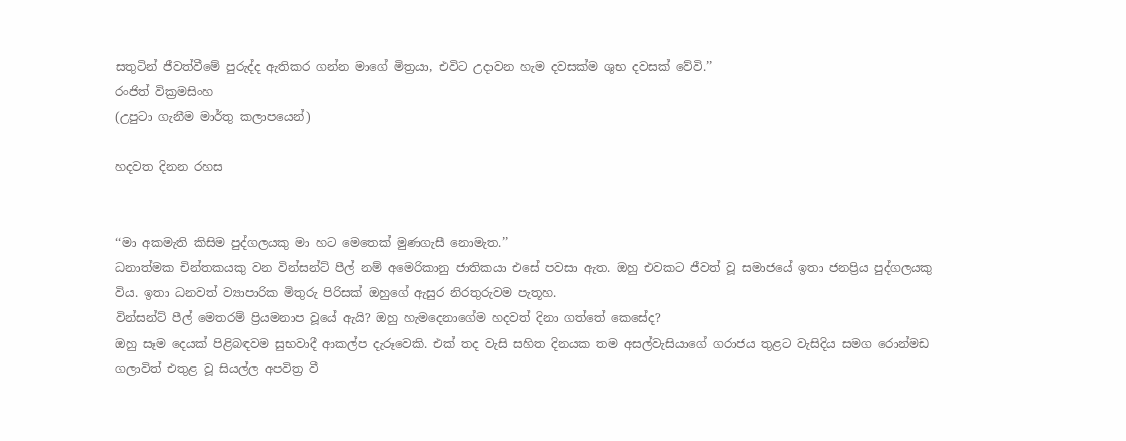සතුටින් ජීවත්වීමේ පුරුද්ද ඇතිකර ගන්න මාගේ මිත්‍රයා, එවිට උදාවන හැම දවසක්ම ශුභ දවසක් වේවි.’’
රංජිත් වික්‍රමසිංහ
(උපුටා ගැනීම මාර්තු කලාපයෙන්)

හදවත දිනන රහස


‘‘මා අකමැති කිසිම පුද්ගලයකු මා හට මෙතෙක් මුණගැසී නොමැත.’’
ධනාත්මක චින්තකයකු වන වින්සන්ට් පීල් නම් අමෙරිකානු ජාතිකයා එසේ පවසා ඇත. ඔහු එවකට ජීවත් වූ සමාජයේ ඉතා ජනප්‍රිය පුද්ගලයකු විය. ඉතා ධනවත් ව්‍යාපාරික මිතුරු පිරිසක් ඔහුගේ ඇසුර නිරතුරුවම පැතූහ.
වින්සන්ට් පීල් මෙතරම් ප්‍රියමනාප වූයේ ඇයි? ඔහු හැමදෙනාගේම හදවත් දිනා ගත්තේ කෙසේද?
ඔහු සෑම දෙයක් පිළිබඳවම සුභවාදී ආකල්ප දැරූවෙකි. එක් තද වැසි සහිත දිනයක තම අසල්වැසියාගේ ගරාජය තුළට වැසිදිය සමග රොන්මඩ ගලාවිත් එතුළ වූ සියල්ල අපවිත්‍ර වී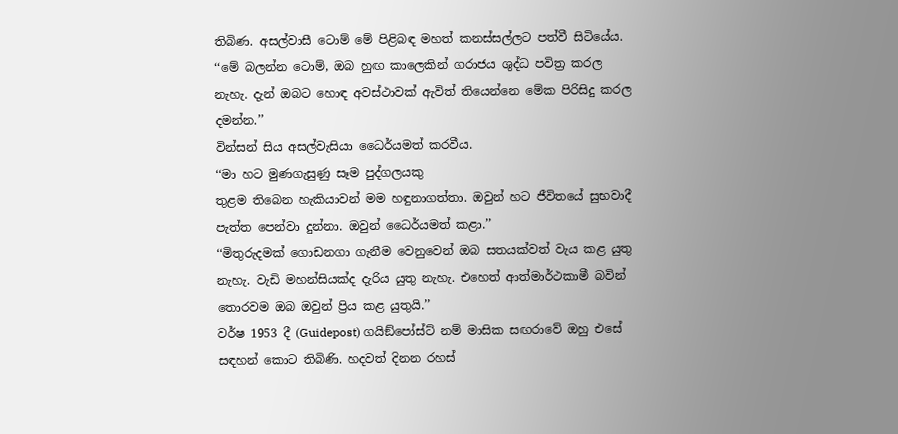තිබිණ. අසල්වාසී ටොම් මේ පිළිබඳ මහත් කනස්සල්ලට පත්වී සිටියේය.
‘‘මේ බලන්න ටොම්, ඔබ හුඟ කාලෙකින් ගරාජය ශුද්ධ පවිත්‍ර කරල නැහැ. දැන් ඔබට හොඳ අවස්ථාවක් ඇවිත් තියෙන්නෙ මේක පිරිසිදු කරල දමන්න.’’
වින්සන් සිය අසල්වැසියා ධෛර්යමත් කරවීය.
‘‘මා හට මුණගැසුණු සෑම පුද්ගලයකු
තුළම තිබෙන හැකියාවන් මම හඳුනාගත්තා. ඔවුන් හට ජීවිතයේ සුභවාදී පැත්ත පෙන්වා දුන්නා. ඔවුන් ධෛර්යමත් කළා.’’
‘‘මිතුරුදමක් ගොඩනගා ගැනීම වෙනුවෙන් ඔබ සතයක්වත් වැය කළ යුතු නැහැ. වැඩි මහන්සියක්ද දැරිය යුතු නැහැ. එහෙත් ආත්මාර්ථකාමී බවින් තොරවම ඔබ ඔවුන් ප්‍රිය කළ යුතුයි.’’
වර්ෂ 1953 දී (Guidepost) ගයිඞ්පෝස්ට් නම් මාසික සඟරාවේ ඔහු එසේ සඳහන් කොට තිබිණි. හදවත් දිනන රහස්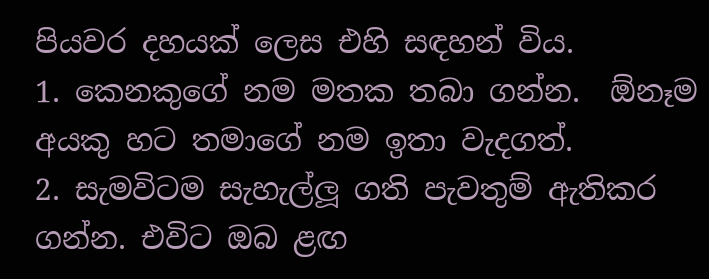පියවර දහයක් ලෙස එහි සඳහන් විය.
1. කෙනකුගේ නම මතක තබා ගන්න.  ඕනෑම අයකු හට තමාගේ නම ඉතා වැදගත්.
2. සැමවිටම සැහැල්ලූ ගති පැවතුම් ඇතිකර ගන්න. එවිට ඔබ ළඟ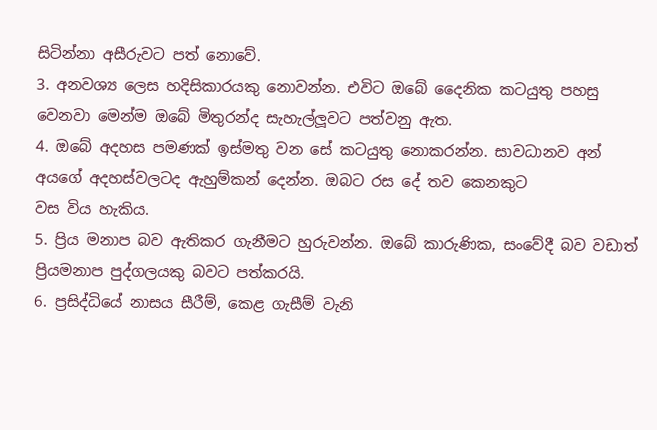සිටින්නා අසීරුවට පත් නොවේ.
3. අනවශ්‍ය ලෙස හදිසිකාරයකු නොවන්න. එවිට ඔබේ දෛනික කටයුතු පහසු වෙනවා මෙන්ම ඔබේ මිතුරන්ද සැහැල්ලූවට පත්වනු ඇත.
4. ඔබේ අදහස පමණක් ඉස්මතු වන සේ කටයුතු නොකරන්න. සාවධානව අන් අයගේ අදහස්වලටද ඇහුම්කන් දෙන්න. ඔබට රස දේ තව කෙනකුට
වස විය හැකිය.
5. ප්‍රිය මනාප බව ඇතිකර ගැනීමට හුරුවන්න. ඔබේ කාරුණික, සංවේදී බව වඩාත් ප්‍රියමනාප පුද්ගලයකු බවට පත්කරයි.
6. ප්‍රසිද්ධියේ නාසය සීරීම්, කෙළ ගැසීම් වැනි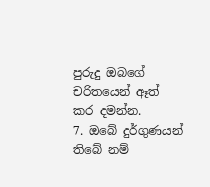පුරුදු ඔබගේ චරිතයෙන් ඈත් කර දමන්න.
7. ඔබේ දුර්ගුණයන් තිබේ නම්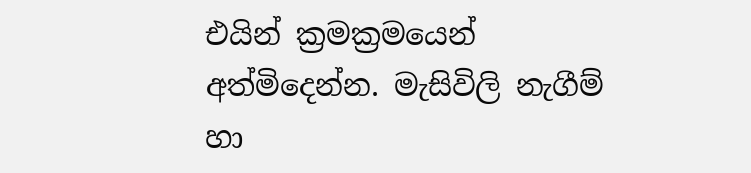එයින් ක්‍රමක්‍රමයෙන් අත්මිදෙන්න. මැසිවිලි නැගීම් හා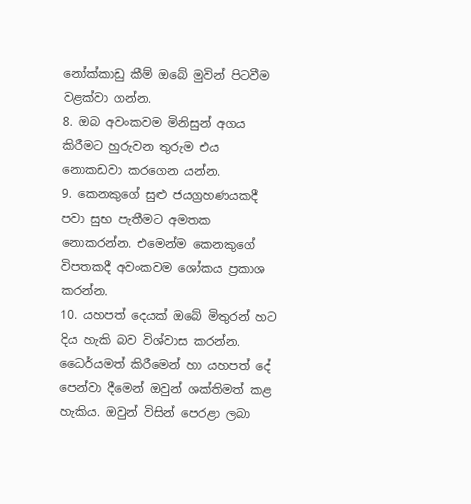නෝක්කාඩු කීම් ඔබේ මුවින් පිටවීම වළක්වා ගන්න.
8. ඔබ අවංකවම මිනිසුන් අගය කිරීමට හුරුවන තුරුම එය නොකඩවා කරගෙන යන්න.
9. කෙනකුගේ සුළු ජයග්‍රහණයකදී පවා සුභ පැතීමට අමතක නොකරන්න. එමෙන්ම කෙනකුගේ විපතකදී අවංකවම ශෝකය ප්‍රකාශ කරන්න.
10. යහපත් දෙයක් ඔබේ මිතුරන් හට දිය හැකි බව විශ්වාස කරන්න. ධෛර්යමත් කිරීමෙන් හා යහපත් දේ පෙන්වා දීමෙන් ඔවුන් ශක්තිමත් කළ හැකිය. ඔවුන් විසින් පෙරළා ලබා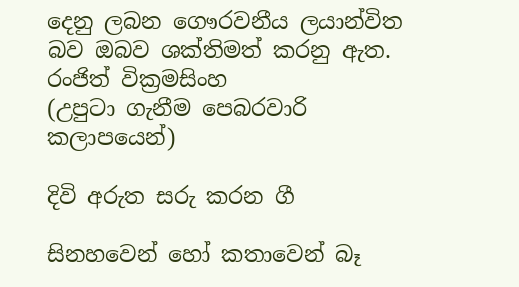දෙනු ලබන ගෞරවනීය ලයාන්විත බව ඔබව ශක්තිමත් කරනු ඇත.
රංජිත් වික්‍රමසිංහ
(උපුටා ගැනීම පෙබරවාරි කලාපයෙන්)

දිවි අරුත සරු කරන ගී

සිනහවෙන් හෝ කතාවෙන් බෑ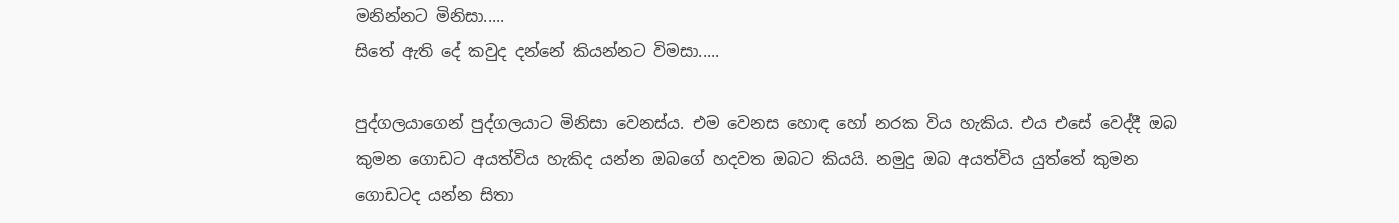මනින්නට මිනිසා.....
සිතේ ඇති දේ කවුද දන්නේ කියන්නට විමසා.....

පුද්ගලයාගෙන් පුද්ගලයාට මිනිසා වෙනස්ය. එම වෙනස හොඳ හෝ නරක විය හැකිය. එය එසේ වෙද්දී ඔබ කුමන ගොඩට අයත්විය හැකිද යන්න ඔබගේ හදවත ඔබට කියයි. නමුදු ඔබ අයත්විය යුත්තේ කුමන ගොඩටද යන්න සිතා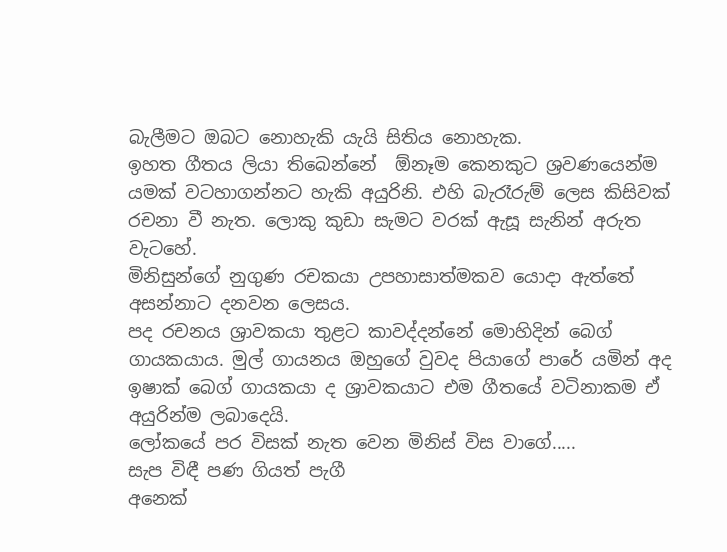බැලීමට ඔබට නොහැකි යැයි සිතිය නොහැක.
ඉහත ගීතය ලියා තිබෙන්නේ  ඕනෑම කෙනකුට ශ්‍රවණයෙන්ම යමක් වටහාගන්නට හැකි අයුරිනි. එහි බැරෑරුම් ලෙස කිසිවක් රචනා වී නැත. ලොකු කුඩා සැමට වරක් ඇසූ සැනින් අරුත වැටහේ.
මිනිසුන්ගේ නුගුණ රචකයා උපහාසාත්මකව යොදා ඇත්තේ අසන්නාට දනවන ලෙසය.
පද රචනය ශ්‍රාවකයා තුළට කාවද්දන්නේ මොහිදින් බෙග් ගායකයාය. මුල් ගායනය ඔහුගේ වුවද පියාගේ පාරේ යමින් අද ඉෂාක් බෙග් ගායකයා ද ශ්‍රාවකයාට එම ගීතයේ වටිනාකම ඒ අයුරින්ම ලබාදෙයි.
ලෝකයේ පර විසක් නැත වෙන මිනිස් විස වාගේ.....
සැප විඳී පණ ගියත් පැගී
අනෙක්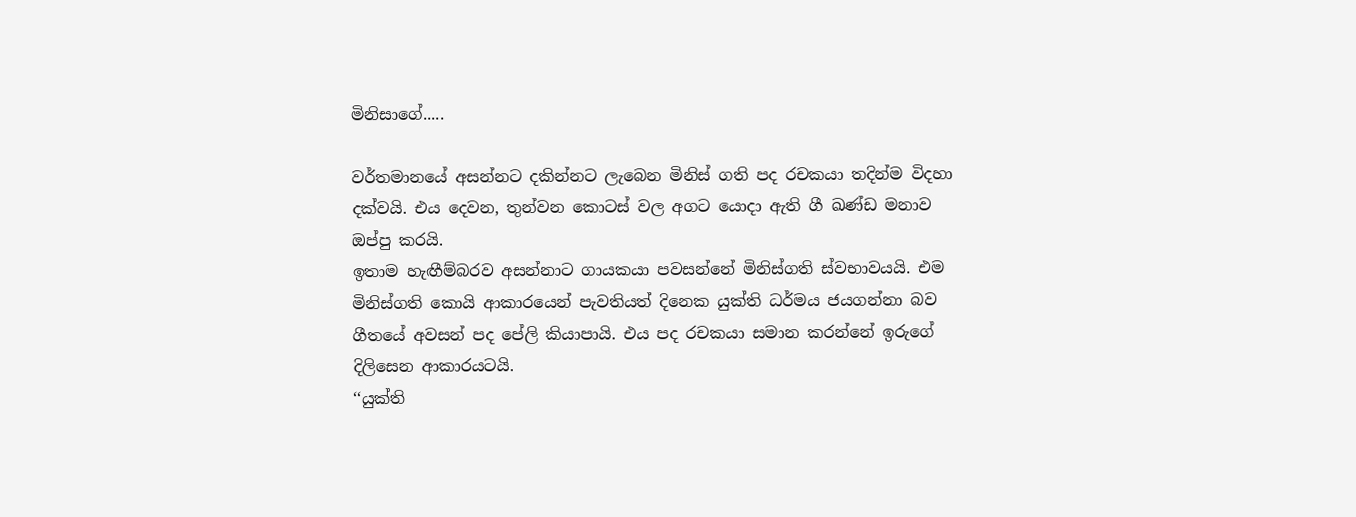මිනිසාගේ.....

වර්තමානයේ අසන්නට දකින්නට ලැබෙන මිනිස් ගති පද රචකයා තදින්ම විදහා දක්වයි. එය දෙවන, තුන්වන කොටස් වල අගට යොදා ඇති ගී ඛණ්ඩ මනාව ඔප්පු කරයි.
ඉතාම හැඟීම්බරව අසන්නාට ගායකයා පවසන්නේ මිනිස්ගති ස්වභාවයයි. එම මිනිස්ගති කොයි ආකාරයෙන් පැවතියත් දිනෙක යුක්ති ධර්මය ජයගන්නා බව ගීතයේ අවසන් පද පේලි කියාපායි. එය පද රචකයා සමාන කරන්නේ ඉරුගේ දිලිසෙන ආකාරයටයි.
‘‘යුක්ති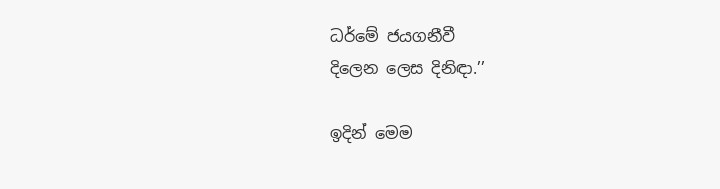ධර්මේ ජයගනීවී
දිලෙන ලෙස දිනිඳා.’’

ඉදින් මෙම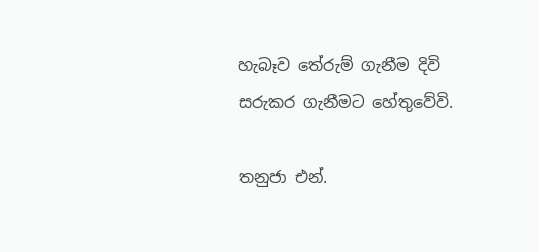හැබෑව තේරුම් ගැනීම දිවි සරුකර ගැනීමට හේතුවේවි.

තනුජා එන්.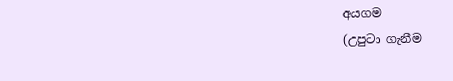අයගම
(උපුටා ගැනීම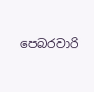පෙබරවාරි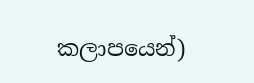කලාපයෙන්)